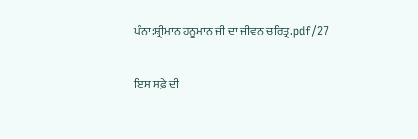ਪੰਨਾ:ਸ਼੍ਰੀਮਾਨ ਹਨੂਮਾਨ ਜੀ ਦਾ ਜੀਵਨ ਚਰਿਤ੍ਰ.pdf/27

ਇਸ ਸਫ਼ੇ ਦੀ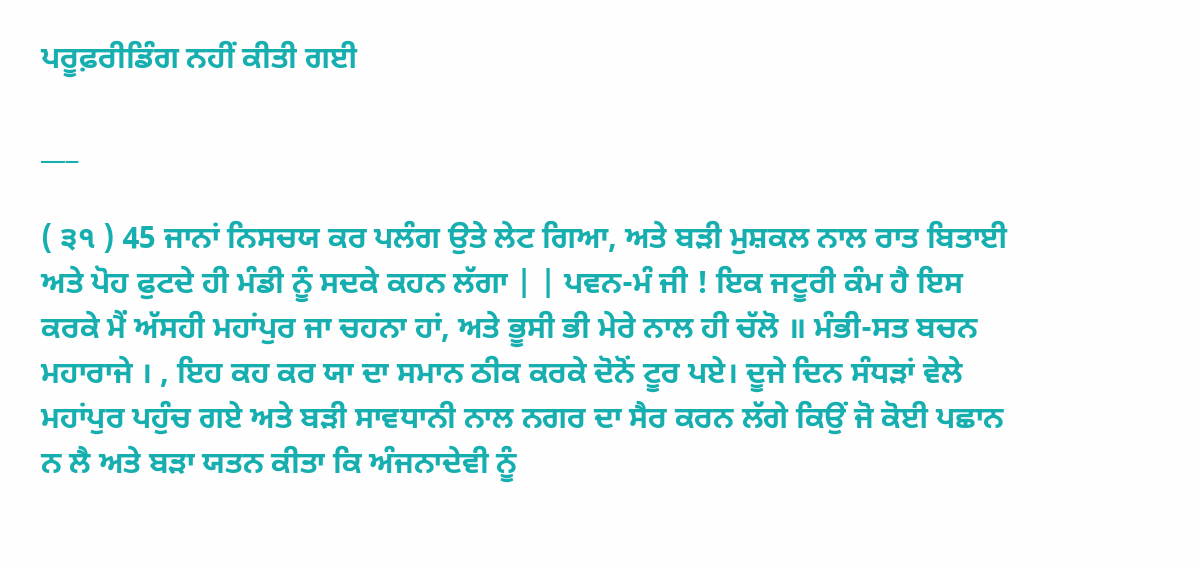ਪਰੂਫ਼ਰੀਡਿੰਗ ਨਹੀਂ ਕੀਤੀ ਗਈ

___

( ੩੧ ) 45 ਜਾਨਾਂ ਨਿਸਚਯ ਕਰ ਪਲੰਗ ਉਤੇ ਲੇਟ ਗਿਆ, ਅਤੇ ਬੜੀ ਮੁਸ਼ਕਲ ਨਾਲ ਰਾਤ ਬਿਤਾਈ ਅਤੇ ਪੋਹ ਫੁਟਦੇ ਹੀ ਮੰਡੀ ਨੂੰ ਸਦਕੇ ਕਹਨ ਲੱਗਾ | | ਪਵਨ-ਮੰ ਜੀ ! ਇਕ ਜਟੂਰੀ ਕੰਮ ਹੈ ਇਸ ਕਰਕੇ ਮੈਂ ਅੱਸਹੀ ਮਹਾਂਪੁਰ ਜਾ ਚਹਨਾ ਹਾਂ, ਅਤੇ ਭੂਸੀ ਭੀ ਮੇਰੇ ਨਾਲ ਹੀ ਚੱਲੋ ॥ ਮੰਭੀ-ਸਤ ਬਚਨ ਮਹਾਰਾਜੇ । , ਇਹ ਕਹ ਕਰ ਯਾ ਦਾ ਸਮਾਨ ਠੀਕ ਕਰਕੇ ਦੋਨੋਂ ਟੂਰ ਪਏ। ਦੂਜੇ ਦਿਨ ਸੰਧੜਾਂ ਵੇਲੇ ਮਹਾਂਪੁਰ ਪਹੁੰਚ ਗਏ ਅਤੇ ਬੜੀ ਸਾਵਧਾਨੀ ਨਾਲ ਨਗਰ ਦਾ ਸੈਰ ਕਰਨ ਲੱਗੇ ਕਿਉਂ ਜੋ ਕੋਈ ਪਛਾਨ ਨ ਲੈ ਅਤੇ ਬੜਾ ਯਤਨ ਕੀਤਾ ਕਿ ਅੰਜਨਾਦੇਵੀ ਨੂੰ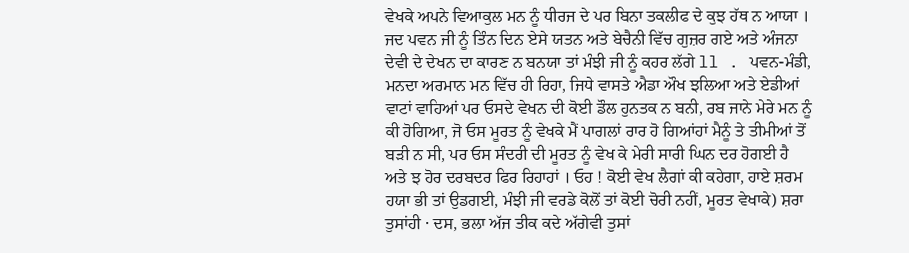ਵੇਖਕੇ ਅਪਨੇ ਵਿਆਕੁਲ ਮਨ ਨੂੰ ਧੀਰਜ ਦੇ ਪਰ ਬਿਨਾ ਤਕਲੀਫ ਦੇ ਕੁਝ ਹੱਥ ਨ ਆਯਾ । ਜਦ ਪਵਨ ਜੀ ਨੂੰ ਤਿੰਨ ਦਿਨ ਏਸੇ ਯਤਨ ਅਤੇ ਬੇਚੈਨੀ ਵਿੱਚ ਗੁਜ਼ਰ ਗਏ ਅਤੇ ਅੰਜਨਾ ਦੇਵੀ ਦੇ ਦੇਖਨ ਦਾ ਕਾਰਣ ਨ ਬਨਯਾ ਤਾਂ ਮੰਝੀ ਜੀ ਨੂੰ ਕਹਰ ਲੱਗੇ ll . ਪਵਨ-ਮੰਡੀ, ਮਨਦਾ ਅਰਮਾਨ ਮਨ ਵਿੱਚ ਹੀ ਰਿਹਾ, ਜਿਧੇ ਵਾਸਤੇ ਐਡਾ ਔਖ ਝਲਿਆ ਅਤੇ ਏਡੀਆਂ ਵਾਟਾਂ ਵਾਹਿਆਂ ਪਰ ਓਸਦੇ ਵੇਖਨ ਦੀ ਕੋਈ ਡੌਲ ਹੁਨਤਕ ਨ ਬਨੀ, ਰਬ ਜਾਨੇ ਮੇਰੇ ਮਨ ਨੂੰ ਕੀ ਹੋਗਿਆ, ਜੋ ਓਸ ਮੂਰਤ ਨੂੰ ਵੇਖਕੇ ਮੈਂ ਪਾਗਲਾਂ ਰਾਰ ਹੋ ਗਿਆਂਹਾਂ ਮੈਨੂੰ ਤੇ ਤੀਮੀਆਂ ਤੋਂ ਬੜੀ ਨ ਸੀ, ਪਰ ਓਸ ਸੰਦਰੀ ਦੀ ਮੂਰਤ ਨੂੰ ਵੇਖ ਕੇ ਮੇਰੀ ਸਾਰੀ ਘਿਨ ਦਰ ਹੋਗਈ ਹੈ ਅਤੇ ਝ ਹੋਰ ਦਰਬਦਰ ਫਿਰ ਰਿਹਾਹਾਂ । ਓਹ ! ਕੋਈ ਵੇਖ ਲੈਗਾਂ ਕੀ ਕਹੇਗਾ, ਹਾਏ ਸ਼ਰਮ ਹਯਾ ਭੀ ਤਾਂ ਉਡਗਈ, ਮੰਝੀ ਜੀ ਵਰਡੇ ਕੋਲੋਂ ਤਾਂ ਕੋਈ ਚੋਰੀ ਨਹੀਂ, ਮੂਰਤ ਵੇਖਾਕੇ) ਸ਼ਰਾ ਤੁਸਾਂਹੀ · ਦਸ, ਭਲਾ ਅੱਜ ਤੀਕ ਕਦੇ ਅੱਗੇਵੀ ਤੁਸਾਂ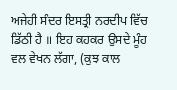ਅਜੇਹੀ ਸੰਦਰ ਇਸਤ੍ਰੀ ਨਰਦੀਪ ਵਿੱਚ ਡਿੱਠੀ ਹੈ ॥ ਇਹ ਕਹਕਰ ਉਸਦੇ ਮੂੰਹ ਵਲ ਵੇਖਨ ਲੱਗਾ, (ਕੁਝ ਕਾਲ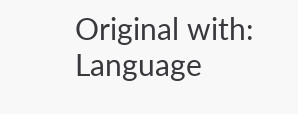Original with: Language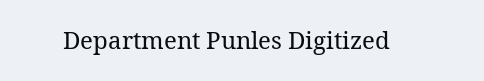Department Punles Digitized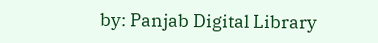by: Panjab Digital Library